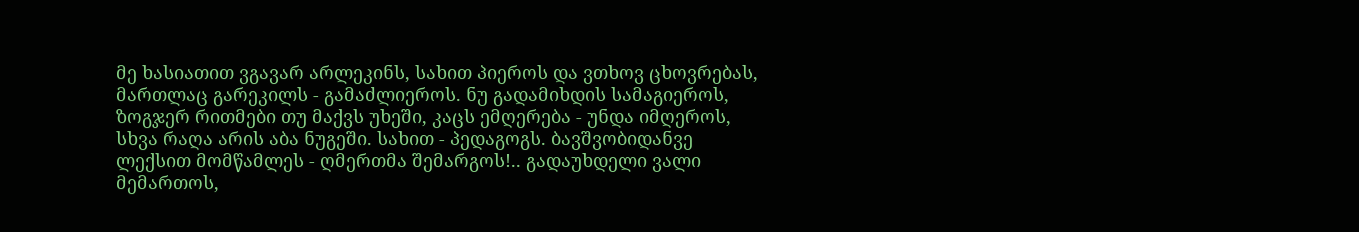მე ხასიათით ვგავარ არლეკინს, სახით პიეროს და ვთხოვ ცხოვრებას, მართლაც გარეკილს - გამაძლიეროს. ნუ გადამიხდის სამაგიეროს, ზოგჯერ რითმები თუ მაქვს უხეში, კაცს ემღერება - უნდა იმღეროს, სხვა რაღა არის აბა ნუგეში. სახით - პედაგოგს. ბავშვობიდანვე ლექსით მომწამლეს - ღმერთმა შემარგოს!.. გადაუხდელი ვალი მემართოს,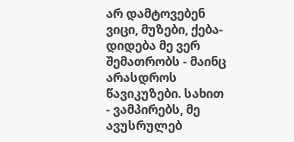არ დამტოვებენ ვიცი, მუზები, ქება-დიდება მე ვერ შემათრობს - მაინც არასდროს წავიკუზები. სახით - ვამპირებს, მე ავუსრულებ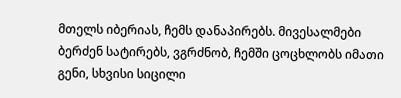მთელს იბერიას, ჩემს დანაპირებს. მივესალმები ბერძენ სატირებს, ვგრძნობ, ჩემში ცოცხლობს იმათი გენი, სხვისი სიცილი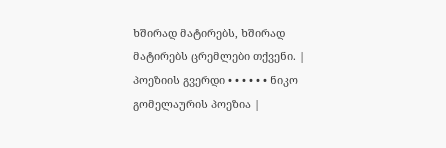ხშირად მატირებს, ხშირად მატირებს ცრემლები თქვენი. |
პოეზიის გვერდი • • • • • • ნიკო გომელაურის პოეზია |